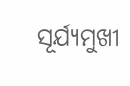ସୂର୍ଯ୍ୟମୁଖୀ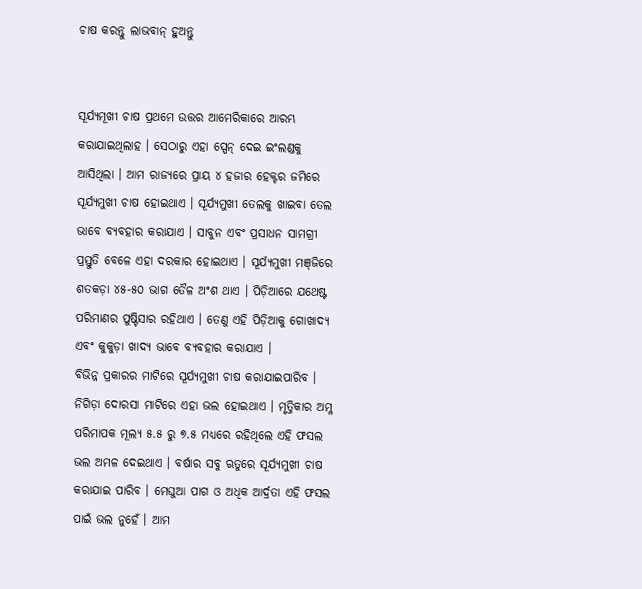ଚାଷ କରନ୍ତୁ ଲାଭବାନ୍ ହୁଅନ୍ତୁ


ସୂର୍ଯ୍ୟମୂଖୀ ଚାଷ ପ୍ରଥମେ ଉତ୍ତର ଆମେରିକାରେ ଆରମ୍ଭ କରାଯାଇଥିଲାହ । ସେଠାରୁ ଏହା ସ୍ପେନ୍ ଦେଇ ଇଂଲଣ୍ଡକୁ ଆସିଥିଲା । ଆମ ରାଜ୍ୟରେ ପ୍ରାୟ ୪ ହଜାର ହେକ୍ଟର ଜମିରେ ସୂର୍ଯ୍ୟମୁଖୀ ଚାଷ ହୋଇଥାଏ । ସୂର୍ଯ୍ୟମୁଖୀ ତେଲକୁ ଖାଇବା ତେଲ ଭାବେ ବ୍ୟବହାର କରାଯାଏ । ସାବୁନ ଏବଂ ପ୍ରସାଧନ ସାମଗ୍ରୀ ପ୍ରସ୍ତୁତି ବେଳେ ଏହା ଦରକାର ହୋଇଥାଏ । ସୂର୍ଯ୍ୟମୁଖୀ ମଞ୍‌ଜିରେ ଶତକଡ଼ା ୪୫-୫୦ ଭାଗ ତୈଳ ଅଂଶ ଥାଏ । ପିଡ଼ିଆରେ ଯଥେଷ୍ଟ ପରିମାଣର ପୁଷ୍ଟିସାର ରହିଥାଏ । ତେଣୁ ଏହି ପିଡ଼ିଆକୁ ଗୋଖାଦ୍ୟ ଏବଂ କୁକୁଡ଼ା ଖାଦ୍ୟ ଭାବେ ବ୍ୟବହାର କରାଯାଏ ।
ବିଭିନ୍ନ ପ୍ରକାରର ମାଟିରେ ସୂର୍ଯ୍ୟମୁଖୀ ଚାଷ କରାଯାଇପାରିବ । ନିଗିଡ଼ା ଦୋରସା ମାଟିରେ ଏହା ଭଲ ହୋଇଥାଏ । ମୃତ୍ତିକାର ଅମ୍ଳ ପରିମାପକ ମୂଲ୍ୟ ୫.୫ ରୁ ୭.୫ ମଧ୍ୟରେ ରହିଥିଲେ ଏହି ଫସଲ ଭଲ ଅମଳ ଦେଇଥାଏ । ବର୍ଷାର ସବୁ ଋତୁରେ ସୂର୍ଯ୍ୟମୁଖୀ ଚାଷ କରାଯାଇ ପାରିବ । ମେଘୁଆ ପାଗ ଓ ଅଧିକ ଆର୍ଦ୍ରତା ଏହି ଫସଲ ପାଇଁ ଭଲ ନୁହେଁ । ଆମ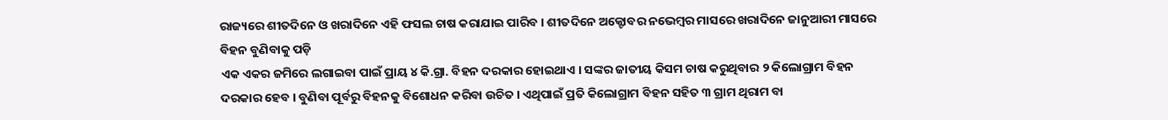ରାଜ୍ୟରେ ଶୀତଦିନେ ଓ ଖରାଦିନେ ଏହି ଫସଲ ଚାଷ କରାଯାଇ ପାରିବ । ଶୀତଦିନେ ଅକ୍ଟୋବର ନଭେମ୍ବର ମାସରେ ଖରାଦିନେ ଜାନୁଆରୀ ମାସରେ ବିହନ ବୁଣିବାକୁ ପଡ଼ି
ଏକ ଏକର ଜମିରେ ଲଗାଇବା ପାଇଁ ପ୍ରାୟ ୪ କି.ଗ୍ରା. ବିହନ ଦରକାର ହୋଇଥାଏ । ସଙ୍କର ଜାତୀୟ କିସମ ଚାଷ କରୁଥିବାର ୨ କିଲୋଗ୍ରାମ ବିହନ ଦରକାର ହେବ । ବୁଣିବା ପୂର୍ବରୁ ବିହନକୁ ବିଶୋଧନ କରିବା ଉଚିତ । ଏଥିପାଇଁ ପ୍ରତି କିଲୋଗ୍ରାମ ବିହନ ସହିତ ୩ ଗ୍ରାମ ଥିରାମ ବା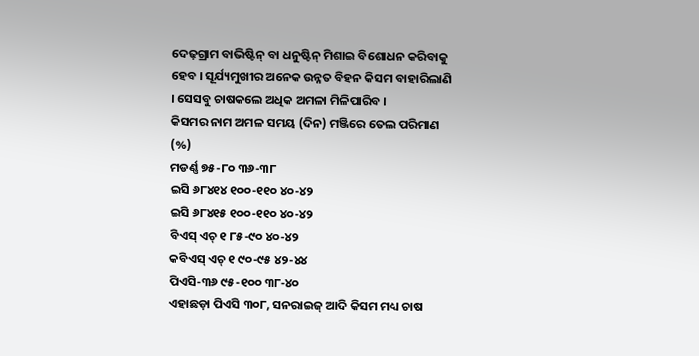ଦେଢ଼ଗ୍ରାମ ବାଭିଷ୍ଟିନ୍ ବା ଧନୁଷ୍ଟିନ୍ ମିଶାଇ ବିଶୋଧନ କରିବାକୁ ହେବ । ସୂର୍ଯ୍ୟମୁଖୀର ଅନେକ ଉନ୍ନତ ବିହନ କିସମ ବାହାରିଲାଣି । ସେସବୁ ଚାଷକଲେ ଅଧିକ ଅମଳା ମିଳିପାରିବ ।
କିସମର ନାମ ଅମଳ ସମୟ (ଦିନ) ମଞ୍ଜିରେ ତେଲ ପରିମାଣ (%)
ମଡର୍ଣ୍ଣ ୭୫-୮୦ ୩୬-୩୮
ଇସି ୬୮୪୧୪ ୧୦୦-୧୧୦ ୪୦-୪୨
ଇସି ୬୮୪୧୫ ୧୦୦-୧୧୦ ୪୦-୪୨
ବିଏସ୍ ଏଚ୍ ୧ ୮୫-୯୦ ୪୦-୪୨
କବିଏସ୍ ଏଚ୍ ୧ ୯୦-୯୫ ୪୨-୪୪
ପିଏସି-୩୬ ୯୫-୧୦୦ ୩୮-୪୦
ଏହାଛଡ଼ା ପିଏସି ୩୦୮, ସନରାଇଜ୍ ଆଦି କିସମ ମଧ୍ୟ ଚାଷ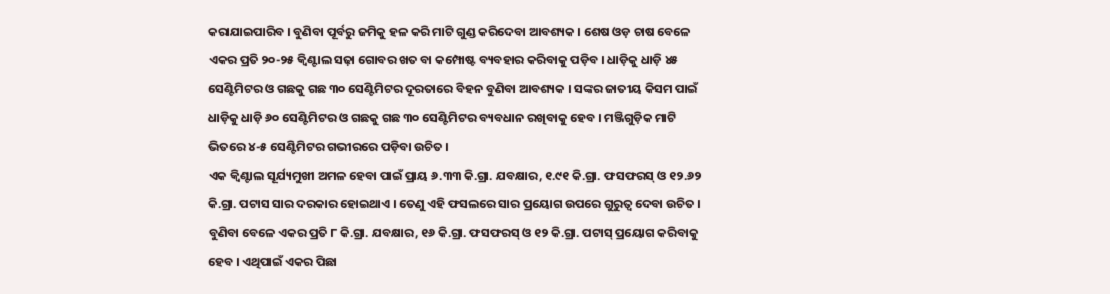କରାଯାଇପାରିବ । ବୁଣିବା ପୂର୍ବରୁ ଜମିକୁ ହଳ କରି ମାଟି ଗୁଣ୍ଡ କରିଦେବା ଆବଶ୍ୟକ । ଶେଷ ଓଡ଼ ଚାଷ ବେଳେ ଏକର ପ୍ରତି ୨୦-୨୫ କ୍ୱିଣ୍ଟାଲ ସଢ଼ା ଗୋବର ଖତ ବା କମ୍ପୋଷ୍ଟ ବ୍ୟବହାର କରିବାକୁ ପଡ଼ିବ । ଧାଡ଼ିକୁ ଧାଡ଼ି ୪୫ ସେଣ୍ଟିମିଟର ଓ ଗଛକୁ ଗଛ ୩୦ ସେଣ୍ଟିମିଟର ଦୂରତାରେ ବିହନ ବୁଣିବା ଆବଶ୍ୟକ । ସଙ୍କର ଜାତୀୟ କିସମ ପାଇଁ ଧାଡ଼ିକୁ ଧାଡ଼ି ୬୦ ସେଣ୍ଟିମିଟର ଓ ଗଛକୁ ଗଛ ୩୦ ସେଣ୍ଟିମିଟର ବ୍ୟବଧାନ ରଖିବାକୁ ହେବ । ମଞ୍ଜିଗୁଡ଼ିକ ମାଟି ଭିତରେ ୪-୫ ସେଣ୍ଟିମିଟର ଗଭୀରରେ ପଡ଼ିବା ଉଚିତ ।
ଏକ କ୍ୱିଣ୍ଟାଲ ସୂର୍ଯ୍ୟମୁଖୀ ଅମଳ ହେବା ପାଇଁ ପ୍ରାୟ ୬.୩୩ କି.ଗ୍ରା. ଯବକ୍ଷାର, ୧.୯୧ କି.ଗ୍ରା. ଫସଫରସ୍ ଓ ୧୨.୬୨ କି.ଗ୍ରା. ପଟାସ ସାର ଦରକାର ହୋଇଥାଏ । ତେଣୁ ଏହି ଫସଲରେ ସାର ପ୍ରୟୋଗ ଉପରେ ଗୁରୁତ୍ୱ ଦେବା ଉଚିତ । ବୁଣିବା ବେଳେ ଏକର ପ୍ରତି ୮ କି.ଗ୍ରା. ଯବକ୍ଷାର, ୧୬ କି.ଗ୍ରା. ଫସଫରସ୍ ଓ ୧୨ କି.ଗ୍ରା. ପଟାସ୍ ପ୍ରୟୋଗ କରିବାକୁ ହେବ । ଏଥିପାଇଁ ଏକର ପିଛା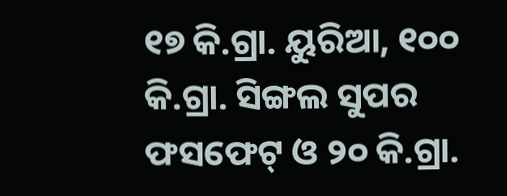୧୭ କି.ଗ୍ରା. ୟୁରିଆ, ୧୦୦ କି.ଗ୍ରା. ସିଙ୍ଗଲ ସୁପର ଫସଫେଟ୍ ଓ ୨୦ କି.ଗ୍ରା.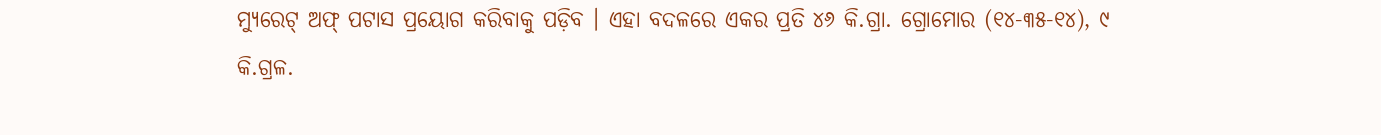ମ୍ୟୁରେଟ୍ ଅଫ୍ ପଟାସ ପ୍ରୟୋଗ କରିବାକୁ ପଡ଼ିବ । ଏହା ବଦଳରେ ଏକର ପ୍ରତି ୪୬ କି.ଗ୍ରା. ଗ୍ରୋମୋର (୧୪-୩୫-୧୪), ୯ କି.ଗ୍ରଳ.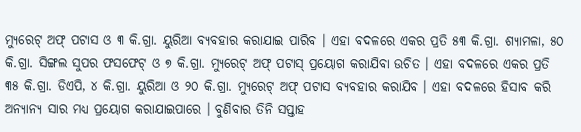ମ୍ୟୁରେଟ୍ ଅଫ୍ ପଟାସ ଓ ୩ କି.ଗ୍ରା. ୟୁରିଆ ବ୍ୟବହାର କରାଯାଇ ପାରିବ । ଏହା ବଦଳରେ ଏକର ପ୍ରତି ୫୩ କି.ଗ୍ରା. ଶ୍ୟାମଳା, ୫୦ କି.ଗ୍ରା. ସିଙ୍ଗଲ ସୁପର ଫସଫେଟ୍ ଓ ୭ କି.ଗ୍ରା. ମ୍ୟୁରେଟ୍ ଅଫ୍ ପଟାସ୍ ପ୍ରୟୋଗ କରାଯିବା ଉଚିତ । ଏହା ବଦଳରେ ଏକର ପ୍ରତି ୩୫ କି.ଗ୍ରା. ଡିଏପି, ୪ କି.ଗ୍ରା. ୟୁରିଆ ଓ ୨୦ କି.ଗ୍ରା. ମ୍ୟୁରେଟ୍ ଅଫ୍ ପଟାସ ବ୍ୟବହାର କରାଯିବ । ଏହା ବଦଳରେ ହିସାବ କରି ଅନ୍ୟାନ୍ୟ ସାର ମଧ୍ୟ ପ୍ରୟୋଗ କରାଯାଇପାରେ । ବୁଣିବାର ତିନି ସପ୍ତାହ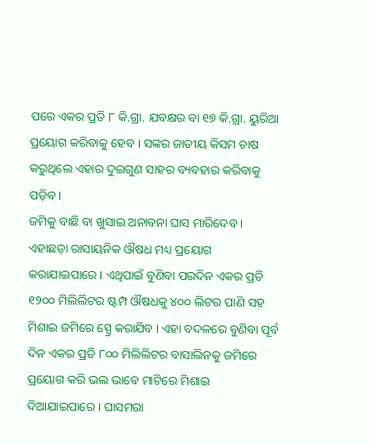ପରେ ଏକର ପ୍ରତି ୮ କି.ଗ୍ରା. ଯବକ୍ଷର ବା ୧୭ କି.ଗ୍ରା. ୟୁରିଆ ପ୍ରୟୋଗ କରିବାକୁ ହେବ । ସଙ୍କର ଜାତୀୟ କିସମ ଚାଷ କରୁଥିଲେ ଏହାର ଦୁଇଗୁଣ ସାହର ବ୍ୟବହାର କରିବାକୁ ପଡ଼ିବ ।
ଜମିକୁ ବାଛି ବା ଖୁସାଇ ଅନାବନା ଘାସ ମାରିଦେବ । ଏହାଛଡ଼ା ରାସାୟନିକ ଔଷଧ ମଧ୍ୟ ପ୍ରୟୋଗ କରାଯାଇପାରେ । ଏଥିପାଇଁ ବୁଣିବା ପରଦିନ ଏକର ପ୍ରତି ୧୨୦୦ ମିଲିଲିଟର ଷ୍ଟମ୍ପ ଔଷଧକୁ ୪୦୦ ଲିଟର ପାଣି ସହ ମିଶାଇ ଜମିରେ ସ୍ପ୍ରେ କରାଯିବ । ଏହା ବଦଳରେ ବୁଣିବା ପୂର୍ବ ଦିନ ଏକର ପ୍ରତି ୮୦୦ ମିଲିଲିଟର ବାସାଲିନକୁ ଜମିରେ ପ୍ରୟୋଗ କରି ଭଲ ଭାବେ ମାଟିରେ ମିଶାଇ ଦିଆଯାଇପାରେ । ଘାସମରା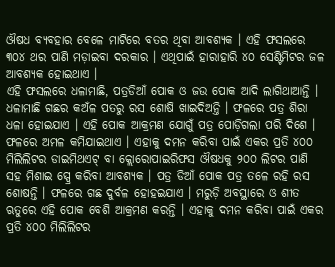ଔଷଧ ବ୍ୟବହାର ବେଳେ ମାଟିରେ ବତର ଥିବା ଆବଶ୍ୟକ । ଏହି ଫସଲରେ ୩୦୪ ଥର ପାଣି ମଡ଼ାଇବା ଦରକାର । ଏଥିପାଇଁ ହାରାହାରି ୪୦ ସେଣ୍ଟିମିଟର ଜଳ ଆବଶ୍ୟକ ହୋଇଥାଏ ।
ଏହି ଫସଲରେ ଧଳାମାଛି, ପତ୍ରଡିଆଁ ପୋକ ଓ ଜଉ ପୋକ ଆଦି ଲାଗିଥାଆନ୍ତି । ଧଳାମାଛି ଗଛର କଅଁଳ ପତରୁ ରସ ଶୋଷି ଖାଇଦିଅନ୍ତି । ଫଳରେ ପତ୍ର ଶିରା ଧଳା ହୋଇଯାଏ । ଏହି ପୋକ ଆକ୍ରମଣ ଯୋଗୁଁ ପତ୍ର ପୋଡ଼ିଗଲା ପରି ଦିଶେ । ଫଳରେ ଅମଳ କମିଯାଇଥାଏ । ଏହାକୁ ଦମନ କରିବା ପାଇଁ ଏକର ପ୍ରତି ୪୦୦ ମିଲିଲିଟର ଡାଇମିଥଏଟ୍ ବା କ୍ଲୋରୋପାଇରିଫସ ଔଷଧକୁ ୨୦୦ ଲିଟର ପାଣି ସହ ମିଶାଇ ସ୍ପ୍ରେ କରିବା ଆବଶ୍ୟକ । ପତ୍ର ଡିଆଁ ପୋକ ପତ୍ର ତଳେ ରହି ରସ ଶୋଷନ୍ତି । ଫଳରେ ଗଛ ଦୁର୍ବଳ ହୋହଇଯାଏ । ମରୁଡ଼ି ଅବସ୍ଥାରେ ଓ ଶୀତ ଋତୁରେ ଏହି ପୋକ ବେଶି ଆକ୍ରମଣ କରନ୍ତି । ଏହାକୁ ଦମନ କରିବା ପାଇଁ ଏକର ପ୍ରତି ୪୦୦ ମିଲିଲିଟର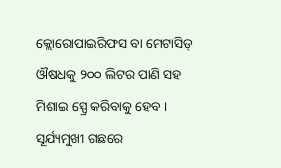କ୍ଲୋରୋପାଇରିଫସ ବା ମେଟାସିଡ୍ ଔଷଧକୁ ୨୦୦ ଲିଟର ପାଣି ସହ ମିଶାଇ ସ୍ପ୍ରେ କରିବାକୁ ହେବ ।
ସୂର୍ଯ୍ୟମୁଖୀ ଗଛରେ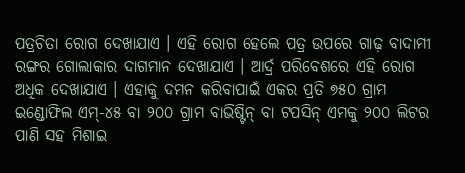ପତ୍ରଚିତା ରୋଗ ଦେଖାଯାଏ । ଏହି ରୋଗ ହେଲେ ପତ୍ର ଉପରେ ଗାଢ଼ ବାଦାମୀ ରଙ୍ଗର ଗୋଲାକାର ଦାଗମାନ ଦେଖାଯାଏ । ଆର୍ଦ୍ର ପରିବେଶରେ ଏହି ରୋଗ ଅଧିକ ଦେଖାଯାଏ । ଏହାକୁ ଦମନ କରିବାପାଇଁ ଏକର ପ୍ରତି ୭୫୦ ଗ୍ରାମ ଇଣ୍ଡୋଫିଲ ଏମ୍‌-୪୫ ବା ୨୦୦ ଗ୍ରାମ ବାଭିଷ୍ଟିନ୍ ବା ଟପସିନ୍ ଏମକୁ ୨୦୦ ଲିଟର ପାଣି ସହ ମିଶାଇ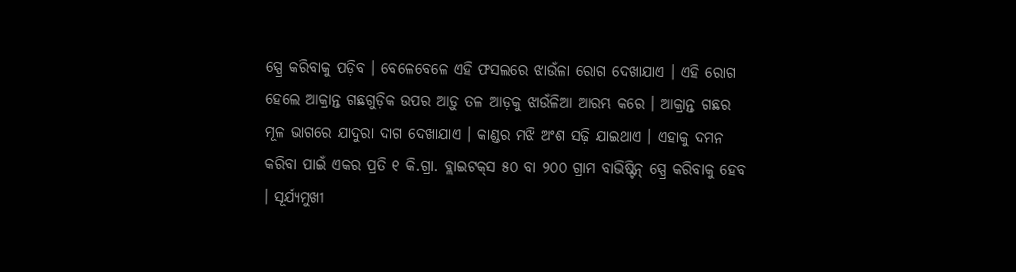ସ୍ପ୍ରେ କରିବାକୁ ପଡ଼ିବ । ବେଳେବେଳେ ଏହି ଫସଲରେ ଝାଉଁଳା ରୋଗ ଦେଖାଯାଏ । ଏହି ରୋଗ ହେଲେ ଆକ୍ରାନ୍ତ ଗଛଗୁଡ଼ିକ ଉପର ଆଡ଼ୁ ତଳ ଆଡ଼କୁ ଝାଉଁଳିଆ ଆରମ୍ଭ କରେ । ଆକ୍ରାନ୍ତ ଗଛର ମୂଳ ଭାଗରେ ଯାଦୁରା ଦାଗ ଦେଖାଯାଏ । କାଣ୍ଡର ମଝି ଅଂଶ ସଢ଼ି ଯାଇଥାଏ । ଏହାକୁ ଦମନ କରିବା ପାଇଁ ଏକର ପ୍ରତି ୧ କି.ଗ୍ରା. ବ୍ଲାଇଟକ୍‌ସ ୫୦ ବା ୨୦୦ ଗ୍ରାମ ବାଭିଷ୍ଟିନ୍ ସ୍ପ୍ରେ କରିବାକୁ ହେବ । ସୂର୍ଯ୍ୟମୁଖୀ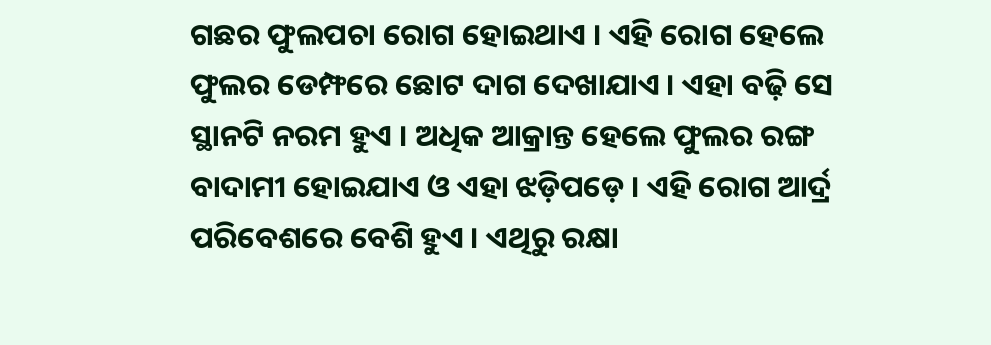ଗଛର ଫୁଲପଚା ରୋଗ ହୋଇଥାଏ । ଏହି ରୋଗ ହେଲେ ଫୁଲର ଡେମ୍ଫରେ ଛୋଟ ଦାଗ ଦେଖାଯାଏ । ଏହା ବଢ଼ି ସେ ସ୍ଥାନଟି ନରମ ହୁଏ । ଅଧିକ ଆକ୍ରାନ୍ତ ହେଲେ ଫୁଲର ରଙ୍ଗ ବାଦାମୀ ହୋଇଯାଏ ଓ ଏହା ଝଡ଼ିପଡ଼େ । ଏହି ରୋଗ ଆର୍ଦ୍ର ପରିବେଶରେ ବେଶି ହୁଏ । ଏଥିରୁ ରକ୍ଷା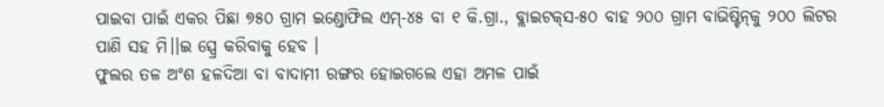ପାଇବା ପାଇଁ ଏକର ପିଛା ୭୫୦ ଗ୍ରାମ ଇଣ୍ଡୋଫିଲ ଏମ୍‌-୪୫ ବା ୧ କି.ଗ୍ରା., ବ୍ଲାଇଟକ୍‌ସ-୫୦ ବାହ ୨୦୦ ଗ୍ରାମ ବାଭିଷ୍ଟିନ୍‌କୁ ୨୦୦ ଲିଟର ପାଣି ସହ ମି।।ଇ ସ୍ପ୍ରେ କରିବାକୁ ହେବ ।
ଫୁଲର ତଳ ଅଂଶ ହଳଦିଆ ବା ବାଦାମୀ ରଙ୍ଗର ହୋଇଗଲେ ଏହା ଅମଳ ପାଇଁ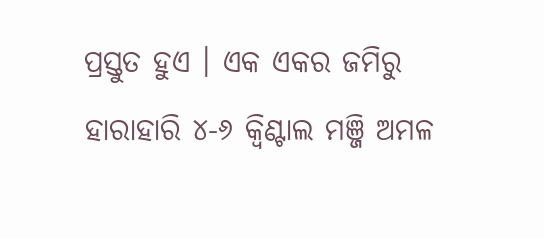ପ୍ରସ୍ତୁତ ହୁଏ । ଏକ ଏକର ଜମିରୁ ହାରାହାରି ୪-୬ କ୍ୱିଣ୍ଟାଲ ମଞ୍ଜି ଅମଳ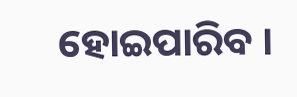ହୋଇପାରିବ ।